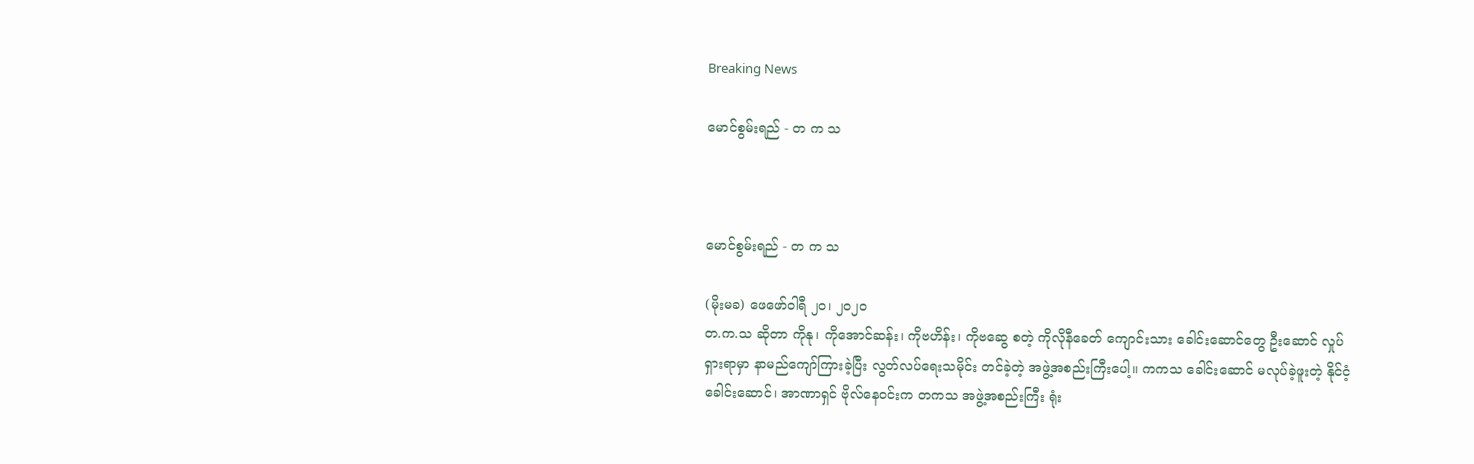Breaking News

မောင်စွမ်းရည် - တ က သ



မောင်စွမ်းရည် - တ က သ

(မိုးမခ) ဖေဖော်ဝါရီ ၂၀၊ ၂၀၂၀
တ.က.သ ဆိုတာ ကိုနု၊ ကိုအောင်ဆန်း၊ ကိုဗဟိန်း၊ ကိုဗဆွေ စတဲ့ ကိုလိုနီခေတ် ကျောင်းသား ခေါင်းဆောင်တွေ ဦးဆောင် လှုပ်ရှားရာမှာ နာမည်ကျော်ကြားခဲ့ပြီး လွတ်လပ်ရေးသမိုင်း တင်ခဲ့တဲ့ အဖွဲ့အစည်းကြီးပေါ့။ ကကသ ခေါင်းဆောင် မလုပ်ခဲ့ဖူးတဲ့ နိုင်ငံ့ခေါင်းဆောင်၊ အာဏာရှင် ဗိုလ်နေဝင်းက တကသ အဖွဲ့အစည်းကြီး ရုံး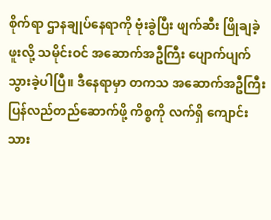စိုက်ရာ ဌာနချုပ်နေရာကို ဗုံးခွဲပြီး ဖျက်ဆီး ဖြိုချခဲ့ဖူးလို့ သမိုင်းဝင် အဆောက်အဦကြီး ပျောက်ပျက်သွားခဲ့ပါပြီ။ ဒီနေရာမှာ တကသ အဆောက်အဦကြီး ပြန်လည်တည်ဆောက်ဖို့ ကိစ္စကို လက်ရှိ ကျောင်းသား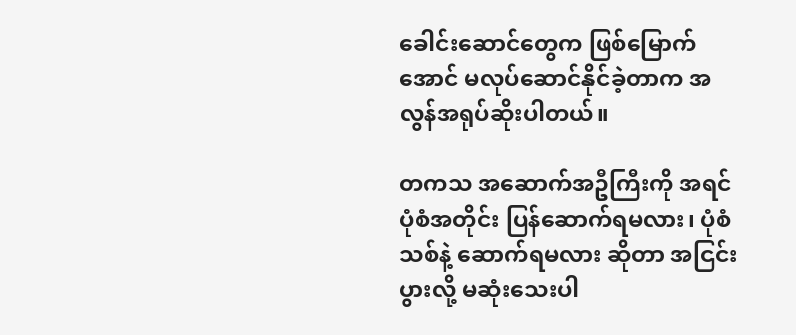ခေါင်းဆောင်တွေက ဖြစ်မြောက်အောင် မလုပ်ဆောင်နိုင်ခဲ့တာက အလွန်အရုပ်ဆိုးပါတယ်။

တကသ အဆောက်အဦကြီးကို အရင်ပုံစံအတိုင်း ပြန်ဆောက်ရမလား၊ ပုံစံသစ်နဲ့ ဆောက်ရမလား ဆိုတာ အငြင်းပွားလို့ မဆုံးသေးပါ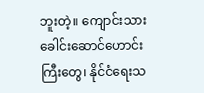ဘူးတဲ့။ ကျောင်းသားခေါင်းဆောင်ဟောင်းကြီးတွေ၊ နိုင်ငံရေးသ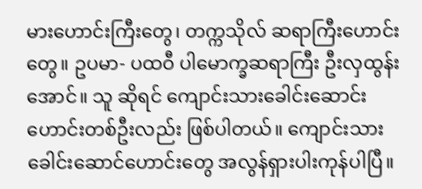မားဟောင်းကြီးတွေ၊ တက္ကသိုလ် ဆရာကြီးဟောင်းတွေ။ ဥပမာ- ပထဝီ ပါမောက္ခဆရာကြီး ဦးလှထွန်းအောင်။ သူ ဆိုရင် ကျောင်းသားခေါင်းဆောင်းဟောင်းတစ်ဦးလည်း ဖြစ်ပါတယ်။ ကျောင်းသားခေါင်းဆောင်ဟောင်းတွေ အလွန်ရှားပါးကုန်ပါပြီ။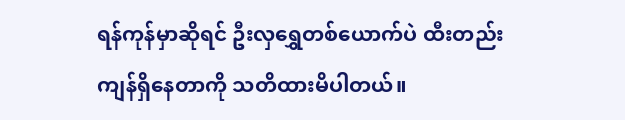ရန်ကုန်မှာဆိုရင် ဦးလှရွှေတစ်ယောက်ပဲ ထီးတည်းကျန်ရှိနေတာကို သတိထားမိပါတယ်။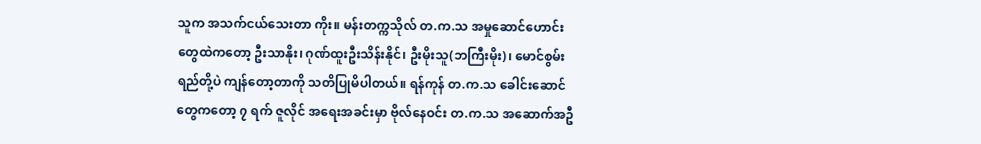သူက အသက်ငယ်သေးတာ ကိုး။ မန်းတက္ကသိုလ် တ.က.သ အမှုဆောင်ဟောင်းတွေထဲကတော့ ဦးသာနိုး၊ ဂုဏ်ထူးဦးသိန်းနိုင်၊ ဦးမိုးသူ(ဘကြီးမိုး)၊ မောင်စွမ်းရည်တို့ပဲ ကျန်တော့တာကို သတိပြုမိပါတယ်။ ရန်ကုန် တ.က.သ ခေါင်းဆောင်တွေကတော့ ၇ ရက် ဇူလိုင် အရေးအခင်းမှာ ဗိုလ်နေဝင်း တ.က.သ အဆောက်အဦ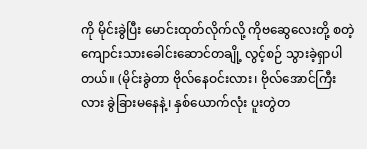ကို မိုင်းခွဲပြီး မောင်းထုတ်လိုက်လို့ ကိုဗဆွေလေးတို့ စတဲ့ ကျောင်းသားခေါင်းဆောင်တချို့ လွင့်စဉ် သွားခဲ့ရှာပါတယ်။ (မိုင်းခွဲတာ ဗိုလ်နေဝင်းလား၊ ဗိုလ်အောင်ကြီးလား ခွဲခြားမနေနဲ့၊ နှစ်ယောက်လုံး ပူးတွဲတ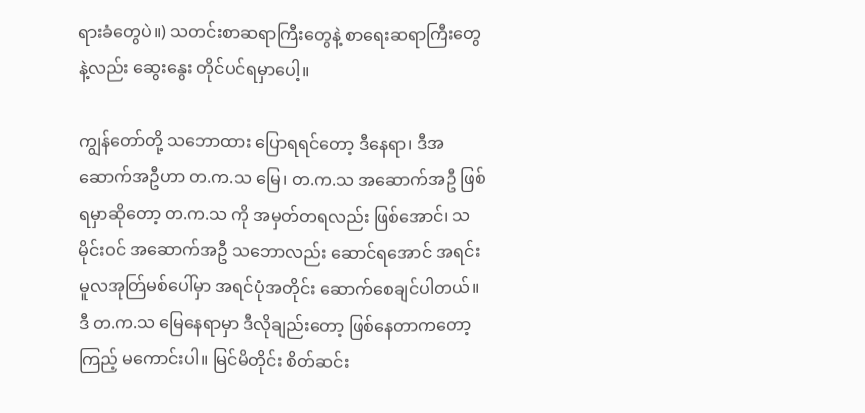ရားခံတွေပဲ။) သတင်းစာဆရာကြီးတွေနဲ့ စာရေးဆရာကြီးတွေနဲ့လည်း ဆွေးနွေး တိုင်ပင်ရမှာပေါ့။

ကျွန်တော်တို့ သဘောထား ပြောရရင်တော့ ဒီနေရာ၊ ဒီအဆောက်အဦဟာ တ.က.သ‌ မြေ၊ တ.က.သ အဆောက်အဦ ဖြစ်ရမှာဆိုတော့ တ.က.သ ကို အမှတ်တရလည်း ဖြစ်အောင်၊ သမိုင်းဝင် အဆောက်အဦ သဘောလည်း ဆောင်ရအောင် အရင်းမူလအုတ်ြမစ်ပေါ်မှာ အရင်ပုံအတိုင်း ဆောက်စေချင်ပါတယ်။ ဒီ တ.က.သ မြေနေရာမှာ ဒီလိုချည်းတော့ ဖြစ်နေတာကတော့ ကြည့် မကောင်းပါ။ မြင်မိတိုင်း စိတ်ဆင်း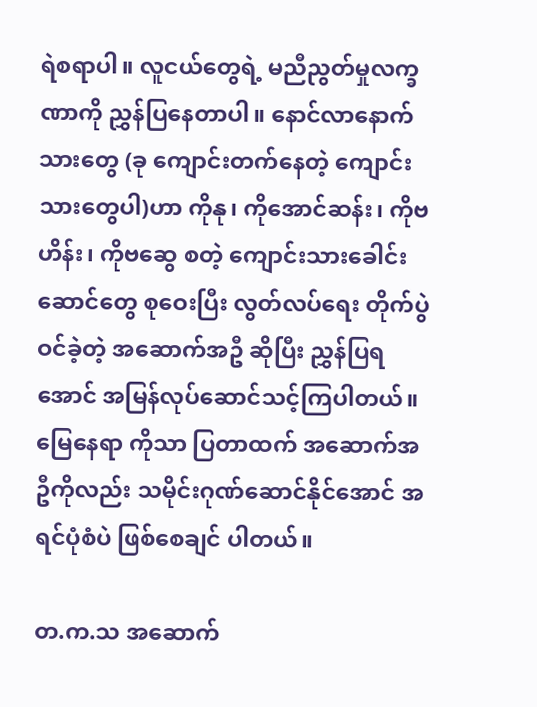ရဲစရာပါ။ လူငယ်တွေရဲ့ မညီညွတ်မှုလက္ခဏာကို ညွှန်ပြနေတာပါ။ နောင်လာနောက်သားတွေ (ခု ကျောင်းတက်နေတဲ့ ကျောင်းသားတွေပါ)ဟာ ကိုနု၊ ကိုအောင်ဆန်း၊ ကိုဗဟိန်း၊ ကိုဗဆွေ စတဲ့ ကျောင်းသားခေါင်းဆောင်တွေ စုဝေးပြီး လွတ်လပ်ရေး တိုက်ပွဲဝင်ခဲ့တဲ့ အဆောက်အဦ ဆိုပြီး ညွှန်ပြရအောင် အမြန်လုပ်ဆောင်သင့်ကြပါတယ်။ မြေနေရာ ကိုသာ ပြတာထက် အဆောက်အဦကိုလည်း သမိုင်းဂုဏ်ဆောင်နိုင်အောင် အရင်ပုံစံပဲ ဖြစ်စေချင် ပါတယ်။

တ.က.သ အဆောက်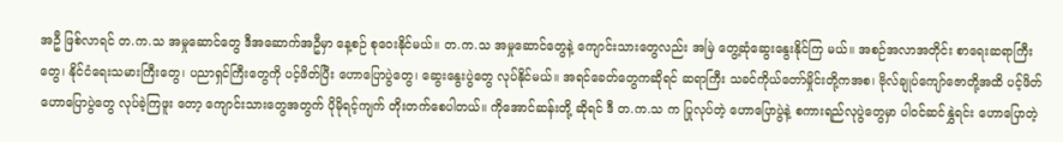အဦ ဖြစ်လာရင် တ.က.သ အမှုဆောင်တွေ ဒီအဆောက်အဦမှာ နေ့စဉ် စုဝေးနိုင်မယ်။ တ.က.သ အမှုဆောင်တွေနဲ့ ကျောင်းသားတွေလည်း အမြဲ တွေ့ဆုံဆွေးနွေးနိုင်ကြ မယ်။ အစဉ်အလာအတိုင်း စာရေးဆရာကြီးတွေ၊ နိုင်ငံရေးသမားကြီးတွေ၊ ပညာရှင်ကြီးတွေကို ပင့်ဖိတ်ပြီး ဟောပြောပွဲတွေ၊ ဆွေးနွေးပွဲတွေ လုပ်နိုင်မယ်။ အရင်ခေတ်တွေကဆိုရင် ဆရာကြီး သခင်ကိုယ်တော်မှိုင်းတို့ကအစ၊ ဗိုလ်ချုပ်ကျော်ဇောတို့အထိ ပင့်ဖိတ် ဟောပြောပွဲတွေ လုပ်ခဲ့ကြဖူး တော့ ကျောင်းသားတွေအတွက် ပိုမိုရင့်ကျက် တိုးတက်စေပါတယ်။ ကိုအောင်ဆန်းတို့ ဆိုရင် ဒီ တ.က.သ က ပြုလုပ်တဲ့ ဟောပြောပွဲနဲ့ စကားရည်လုပွဲတွေမှာ ပါဝင်ဆင်နွှဲရင်း ဟောပြောတဲ့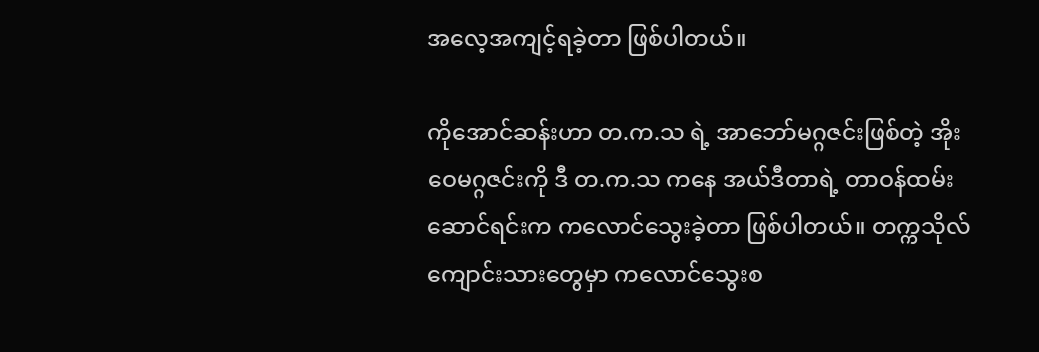အလေ့အကျင့်ရခဲ့တာ ဖြစ်ပါတယ်။

ကိုအောင်ဆန်းဟာ တ.က.သ ရဲ့ အာဘော်မဂ္ဂဇင်းဖြစ်တဲ့ အိုးဝေမဂ္ဂဇင်းကို ဒီ တ.က.သ ကနေ အယ်ဒီတာရဲ့ တာဝန်ထမ်းဆောင်ရင်းက ကလောင်သွေးခဲ့တာ ဖြစ်ပါတယ်။ တက္ကသိုလ် ကျောင်းသားတွေမှာ ကလောင်သွေးစ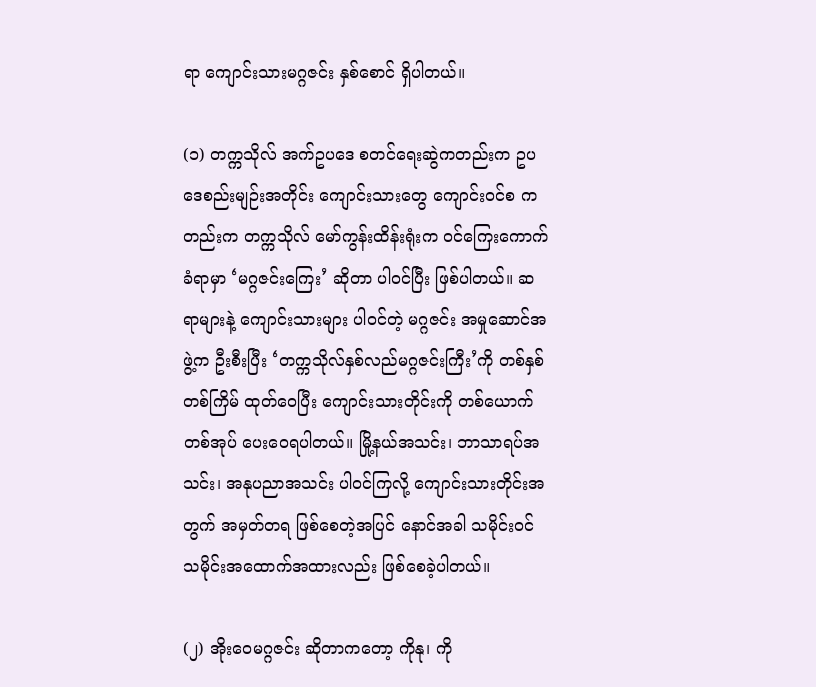ရာ ကျောင်းသားမဂ္ဂဇင်း နှစ်စောင် ရှိပါတယ်။

(၁) တက္ကသိုလ် အက်ဥပဒေ စတင်ရေးဆွဲကတည်းက ဥပဒေစည်းမျဉ်းအတိုင်း ကျောင်းသားတွေ ကျောင်းဝင်စ ကတည်းက တက္ကသိုလ် မော်ကွန်းထိန်းရုံးက ဝင်ကြေးကောက်ခံရာမှာ ‘မဂ္ဂဇင်းကြေး’ ဆိုတာ ပါဝင်ပြီး ဖြစ်ပါတယ်။ ဆရာများနဲ့ ကျောင်းသားများ ပါဝင်တဲ့ မဂ္ဂဇင်း အမှုဆောင်အဖွဲ့က ဦးစီးပြီး ‘တက္ကသိုလ်နှစ်လည်မဂ္ဂဇင်းကြီး’ကို တစ်နှစ် တစ်ကြိမ် ထုတ်ဝေပြီး ကျောင်းသားတိုင်းကို တစ်ယောက် တစ်အုပ် ပေးဝေရပါတယ်။ မြို့နယ်အသင်း၊ ဘာသာရပ်အသင်း၊ အနုပညာအသင်း ပါဝင်ကြလို့ ကျောင်းသားတိုင်းအတွက် အမှတ်တရ ဖြစ်စေတဲ့အပြင် နောင်အခါ သမိုင်းဝင် သမိုင်းအထောက်အထားလည်း ဖြစ်စေခဲ့ပါတယ်။

(၂) အိုးဝေမဂ္ဂဇင်း ဆိုတာကတော့ ကိုနု၊ ကို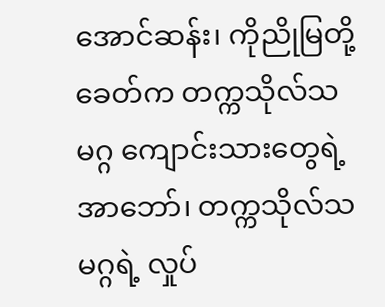အောင်ဆန်း၊ ကိုညိုမြတို့ ခေတ်က တက္ကသိုလ်သမဂ္ဂ ကျောင်းသားတွေရဲ့ အာဘော်၊ တက္ကသိုလ်သမဂ္ဂရဲ့ လှုပ်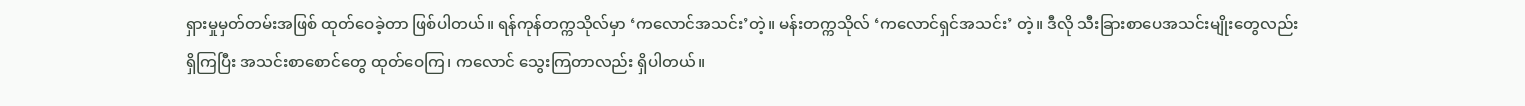ရှားမှုမှတ်တမ်းအဖြစ် ထုတ်ဝေခဲ့တာ ဖြစ်ပါတယ်။ ရန်ကုန်တက္ကသိုလ်မှာ ‘ကလောင်အသင်း’တဲ့။ မန်းတက္ကသိုလ် ‘ကလောင်ရှင်အသင်း’ တဲ့။ ဒီလို သီးခြားစာပေအသင်းမျိုးတွေလည်း ရှိကြပြီး အသင်းစာစောင်တွေ ထုတ်ဝေကြ၊ ကလောင် သွေးကြတာလည်း ရှိပါတယ်။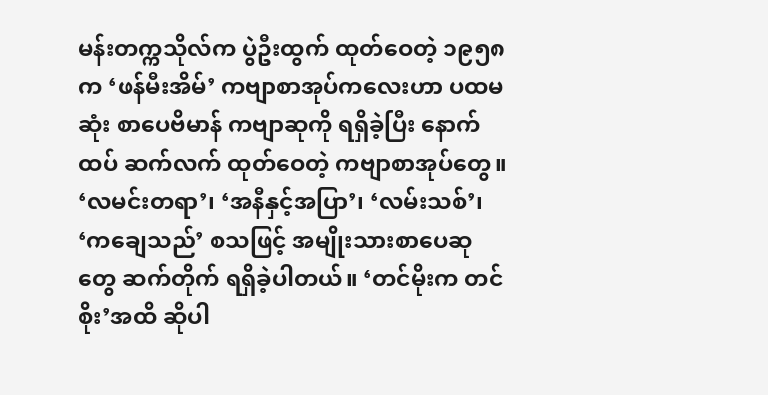မန်းတက္ကသိုလ်က ပွဲဦးထွက် ထုတ်ဝေတဲ့ ၁၉၅၈ က ‘ဖန်မီးအိမ်’ ကဗျာစာအုပ်ကလေးဟာ ပထမဆုံး စာပေဗိမာန် ကဗျာဆုကို ရရှိခဲ့ပြီး နောက်ထပ် ဆက်လက် ထုတ်ဝေတဲ့ ကဗျာစာအုပ်တွေ။ ‘လမင်းတရာ’၊ ‘အနီနှင့်အပြာ’၊ ‘လမ်းသစ်’၊ ‘ကချေသည်’ စသဖြင့် အမျိုးသားစာပေဆုတွေ ဆက်တိုက် ရရှိခဲ့ပါတယ်။ ‘တင်မိုးက တင်စိုး’အထိ ဆိုပါ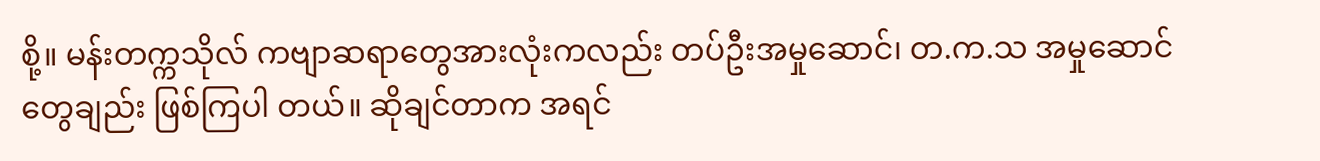စို့။ မန်းတက္ကသိုလ် ကဗျာဆရာတွေအားလုံးကလည်း တပ်ဦးအမှုဆောင်၊ တ.က.သ အမှုဆောင်တွေချည်း ဖြစ်ကြပါ တယ်။ ဆိုချင်တာက အရင်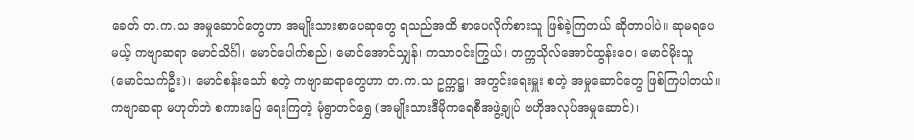ခေတ် တ.က.သ အမှုဆောင်တွေဟာ အမျိုးသားစာပေဆုတွေ ရသည်အထိ စာပေလိုက်စားသူ ဖြစ်ခဲ့ကြတယ် ဆိုတာပါပဲ။ ဆုမရပေမယ့် ကဗျာဆရာ မောင်သိင်္ဂါ၊ မောင်ပေါက်စည်၊ မောင်အောင်သျှန်၊ ကသာဝင်းကြွယ်၊ တက္ကသိုလ်အောင်ထွန်းဝေ၊ မောင်မိုးသူ (မောင်သက်ဦး)၊ မောင်စန်းသော် စတဲ့ ကဗျာဆရာတွေဟာ တ.က.သ ဥက္ကဋ္ဌ၊ အတွင်းရေးမှူး စတဲ့ အမှုဆောင်တွေ ဖြစ်ကြပါတယ်။ ကဗျာဆရာ မဟုတ်ဘဲ စကားပြေ ရေးကြတဲ့ မုံရွာတင်ရွှေ (အမျိုးသားဒီမိုကရေစီအဖွဲ့ချုပ် ဗဟိုအလုပ်အမှုဆောင်)၊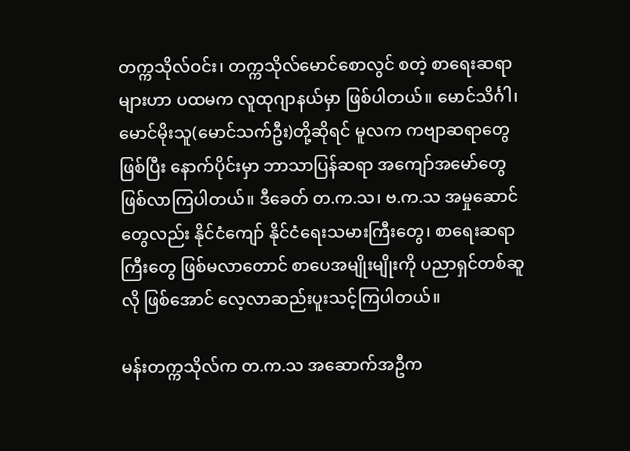တက္ကသိုလ်ဝင်း၊ တက္ကသိုလ်မောင်စောလွင် စတဲ့ စာရေးဆရာများဟာ ပထမက လူထုဂျာနယ်မှာ ဖြစ်ပါတယ်။ မောင်သိင်္ဂါ၊ မောင်မိုးသူ(မောင်သက်ဦး)တို့ဆိုရင် မူလက ကဗျာဆရာတွေ ဖြစ်ပြီး နောက်ပိုင်းမှာ ဘာသာပြန်ဆရာ အကျော်အမော်တွေ ဖြစ်လာကြပါတယ်။ ဒီခေတ် တ.က.သ၊ ဗ.က.သ အမှုဆောင် တွေလည်း နိုင်ငံကျော် နိုင်ငံရေးသမားကြီးတွေ၊ စာရေးဆရာကြီးတွေ ဖြစ်မလာတောင် စာပေအမျိုးမျိုးကို ပညာရှင်တစ်ဆူလို ဖြစ်အောင် လေ့လာဆည်းပူးသင့်ကြပါတယ်။

မန်းတက္ကသိုလ်က တ.က.သ အဆောက်အဦက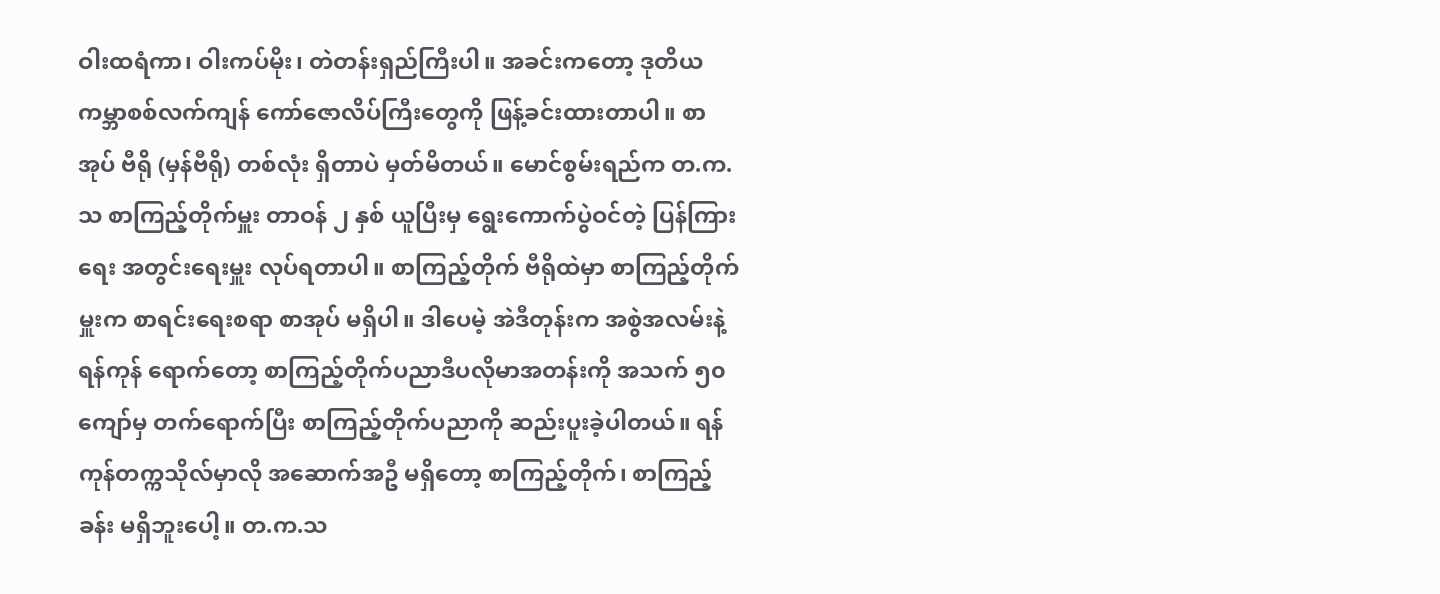ဝါးထရံကာ၊ ဝါးကပ်မိုး၊ တဲတန်းရှည်ကြီးပါ။ အခင်းကတော့ ဒုတိယကမ္ဘာစစ်လက်ကျန် ကော်ဇောလိပ်ကြီးတွေကို ဖြန့်ခင်းထားတာပါ။ စာအုပ် ဗီရို (မှန်ဗီရို) တစ်လုံး ရှိတာပဲ မှတ်မိတယ်။ မောင်စွမ်းရည်က တ.က.သ စာကြည့်တိုက်မှူး တာဝန် ၂ နှစ် ယူပြီးမှ ရွေးကောက်ပွဲဝင်တဲ့ ပြန်ကြားရေး အတွင်းရေးမှူး လုပ်ရတာပါ။ စာကြည့်တိုက် ဗီရိုထဲမှာ စာကြည့်တိုက်မှူးက စာရင်းရေးစရာ စာအုပ် မရှိပါ။ ဒါပေမဲ့ အဲဒီတုန်းက အစွဲအလမ်းနဲ့ ရန်ကုန် ရောက်တော့ စာကြည့်တိုက်ပညာဒီပလိုမာအတန်းကို အသက် ၅၀ ကျော်မှ တက်ရောက်ပြီး စာကြည့်တိုက်ပညာကို ဆည်းပူးခဲ့ပါတယ်။ ရန်ကုန်တက္ကသိုလ်မှာလို အဆောက်အဦ မရှိတော့ စာကြည့်တိုက်၊ စာကြည့်ခန်း မရှိဘူးပေါ့။ တ.က.သ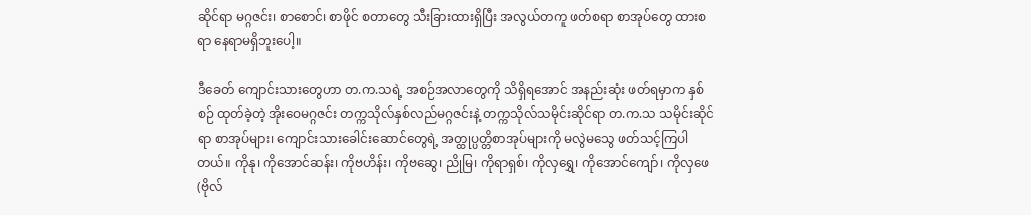ဆိုင်ရာ မဂ္ဂဇင်း၊ စာစောင်၊ စာဖိုင် စတာတွေ သီးခြားထားရှိပြီး အလွယ်တကူ ဖတ်စရာ စာအုပ်တွေ ထားစရာ နေရာမရှိဘူးပေါ့။

ဒီခေတ် ကျောင်းသားတွေဟာ တ.က.သရဲ့ အစဉ်အလာတွေကို သိရှိရအောင် အနည်းဆုံး ဖတ်ရမှာက နှစ်စဉ် ထုတ်ခဲ့တဲ့ အိုးဝေမဂ္ဂဇင်း တက္ကသိုလ်နှစ်လည်မဂ္ဂဇင်းနဲ့ တက္ကသိုလ်သမိုင်းဆိုင်ရာ တ.က.သ သမိုင်းဆိုင်ရာ စာအုပ်များ၊ ကျောင်းသားခေါင်းဆောင်တွေရဲ့ အတ္ထုပ္ပတ္တိစာအုပ်များကို မလွဲမသွေ ဖတ်သင့်ကြပါတယ်။ ကိုနု၊ ကိုအောင်ဆန်း၊ ကိုဗဟိန်း၊ ကိုဗဆွေ၊ ညိုမြ၊ ကိုရာရှစ်၊ ကိုလှရွှေ၊ ကိုအောင်ကျော်၊ ကိုလှဖေ(ဗိုလ်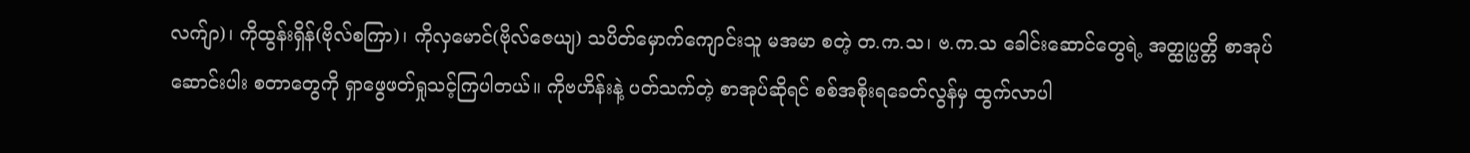လက်ျာ)၊ ကိုထွန်းရှိန်(ဗိုလ်စကြာ)၊ ကိုလှမောင်(ဗိုလ်ဇေယျ) သပိတ်မှောက်ကျောင်းသူ မအမာ စတဲ့ တ.က.သ၊ ဗ.က.သ ခေါင်းဆောင်တွေရဲ့ အတ္ထုပ္ပတ္တိ စာအုပ် ဆောင်းပါး စတာတွေကို ရှာဖွေဖတ်ရှုသင့်ကြပါတယ်။ ကိုဗဟိန်းနဲ့ ပတ်သက်တဲ့ စာအုပ်ဆိုရင် စစ်အစိုးရခေတ်လွန်မှ ထွက်လာပါ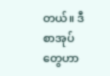တယ်။ ဒီစာအုပ်တွေဟာ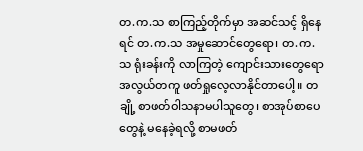တ.က.သ စာကြည့်တိုက်မှာ အဆင်သင့် ရှိနေရင် တ.က.သ အမှုဆောင်တွေရော၊ တ.က.သ ရုံးခန်းကို လာကြတဲ့ ကျောင်းသားတွေရော အလွယ်တကူ ဖတ်ရှုလေ့လာနိုင်တာပေါ့။ တချို့ စာဖတ်ဝါသနာမပါသူတွေ၊ စာအုပ်စာပေတွေနဲ့ မနေခဲ့ရလို့ စာမဖတ်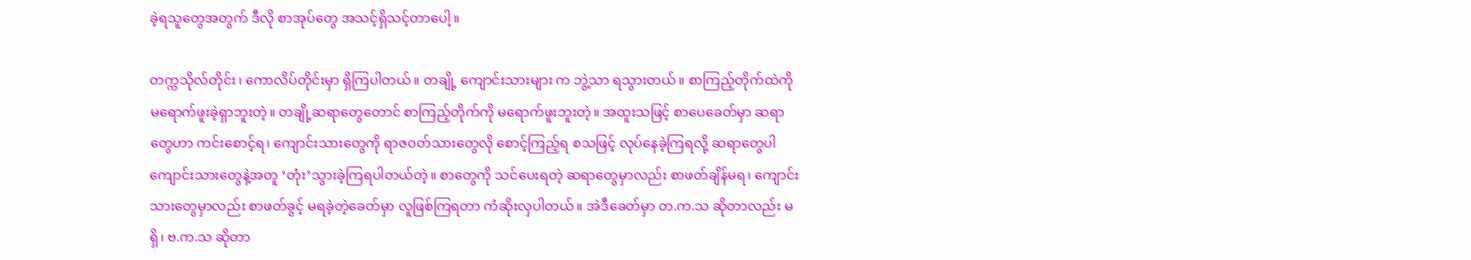ခဲ့ရသူတွေအတွက် ဒီလို စာအုပ်တွေ အသင့်ရှိသင့်တာပေါ့။

တက္ကသိုလ်တိုင်း၊ ကောလိပ်တိုင်းမှာ ရှိကြပါတယ်။ တချို့ ကျောင်းသားများ က ဘွဲ့သာ ရသွားတယ်။ စာကြည့်တိုက်ထဲကို မရောက်ဖူးခဲ့ရှာဘူးတဲ့။ တချို့ဆရာတွေတောင် စာကြည့်တိုက်ကို မရောက်ဖူးဘူးတဲ့။ အထူးသဖြင့် စာပေခေတ်မှာ ဆရာတွေဟာ ကင်းစောင့်ရ၊ ကျောင်းသားတွေကို ရာဇဝတ်သားတွေလို စောင့်ကြည့်ရ စသဖြင့် လုပ်နေခဲ့ကြရလို့ ဆရာတွေပါ ကျောင်းသားတွေနဲ့အတူ ‘တုံး’သွားခဲ့ကြရပါတယ်တဲ့။ စာတွေကို သင်ပေးရတဲ့ ဆရာတွေမှာလည်း စာဖတ်ချိန်မရ၊ ကျောင်းသားတွေမှာလည်း စာဖတ်ခွင့် မရခဲ့တဲ့ခေတ်မှာ လူဖြစ်ကြရတာ ကံဆိုးလှပါတယ်။ အဲဒီခေတ်မှာ တ.က.သ ဆိုတာလည်း မရှိ၊ ဗ.က.သ ဆိုတာ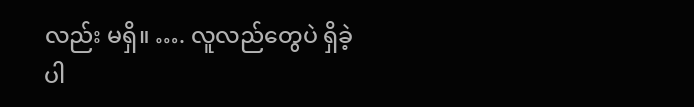လည်း မရှိ။ …. လူလည်တွေပဲ ရှိခဲ့ပါ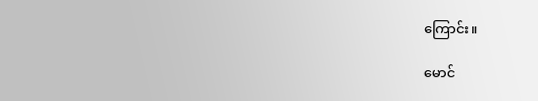ကြောင်း။

မောင်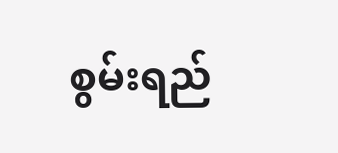စွမ်းရည်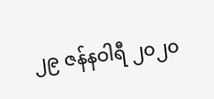၂၉ ဇန်နဝါရီ ၂၀၂၀